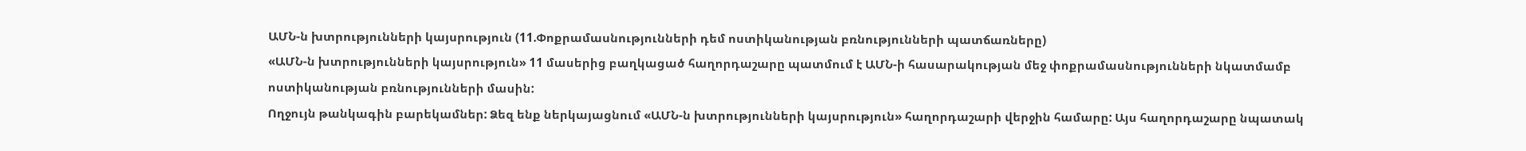ԱՄՆ-ն խտրությունների կայսրություն (11.Փոքրամասնությունների դեմ ոստիկանության բռնությունների պատճառները)
«ԱՄՆ-ն խտրությունների կայսրություն» 11 մասերից բաղկացած հաղորդաշարը պատմում է ԱՄՆ-ի հասարակության մեջ փոքրամասնությունների նկատմամբ ոստիկանության բռնությունների մասին:
Ողջույն թանկագին բարեկամներ: Ձեզ ենք ներկայացնում «ԱՄՆ-ն խտրությունների կայսրություն» հաղորդաշարի վերջին համարը: Այս հաղորդաշարը նպատակ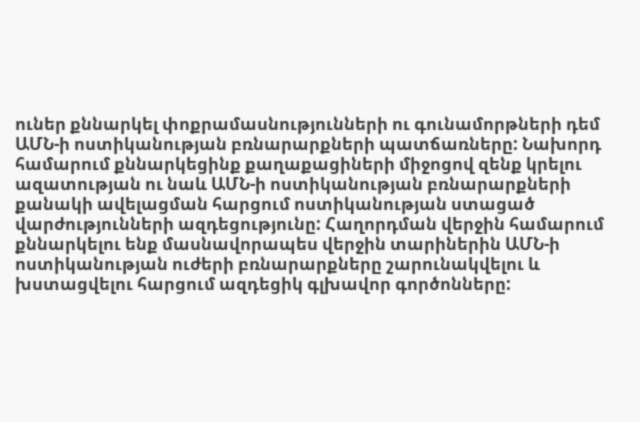ուներ քննարկել փոքրամասնությունների ու գունամորթների դեմ ԱՄՆ-ի ոստիկանության բռնարարքների պատճառները: Նախորդ համարում քննարկեցինք քաղաքացիների միջոցով զենք կրելու ազատության ու նաև ԱՄՆ-ի ոստիկանության բռնարարքների քանակի ավելացման հարցում ոստիկանության ստացած վարժությունների ազդեցությունը: Հաղորդման վերջին համարում քննարկելու ենք մասնավորապես վերջին տարիներին ԱՄՆ-ի ոստիկանության ուժերի բռնարարքները շարունակվելու և խստացվելու հարցում ազդեցիկ գլխավոր գործոնները: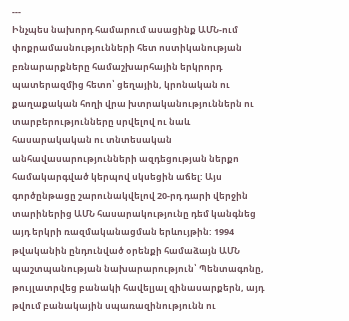---
Ինչպես նախորդ համարում ասացինք ԱՄՆ-ում փոքրամասնությունների հետ ոստիկանության բռնարարքները համաշխարհային երկրորդ պատերազմից հետո՝ ցեղային, կրոնական ու քաղաքական հողի վրա խտրականություններն ու տարբերությունները սրվելով ու նաև հասարակական ու տնտեսական անհավասարությունների ազդեցության ներքո համակարգված կերպով սկսեցին աճել: Այս գործընթացը շարունակվելով 20-րդ դարի վերջին տարիներից ԱՄՆ հասարակությունը դեմ կանգնեց այդ երկրի ռազմականացման երևույթին: 1994 թվականին ընդունված օրենքի համաձայն ԱՄՆ պաշտպանության նախարարություն՝ Պենտագոնը, թույլատրվեց բանակի հավելյալ զինասարքերն, այդ թվում բանակային սպառազինությունն ու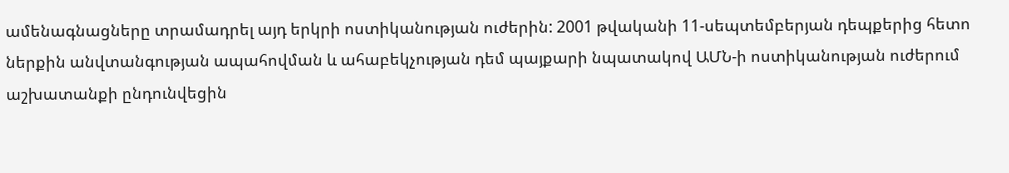ամենագնացները տրամադրել այդ երկրի ոստիկանության ուժերին: 2001 թվականի 11-սեպտեմբերյան դեպքերից հետո ներքին անվտանգության ապահովման և ահաբեկչության դեմ պայքարի նպատակով ԱՄՆ-ի ոստիկանության ուժերում աշխատանքի ընդունվեցին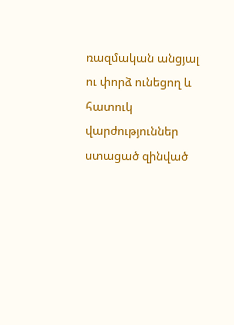ռազմական անցյալ ու փորձ ունեցող և հատուկ վարժություններ ստացած զինված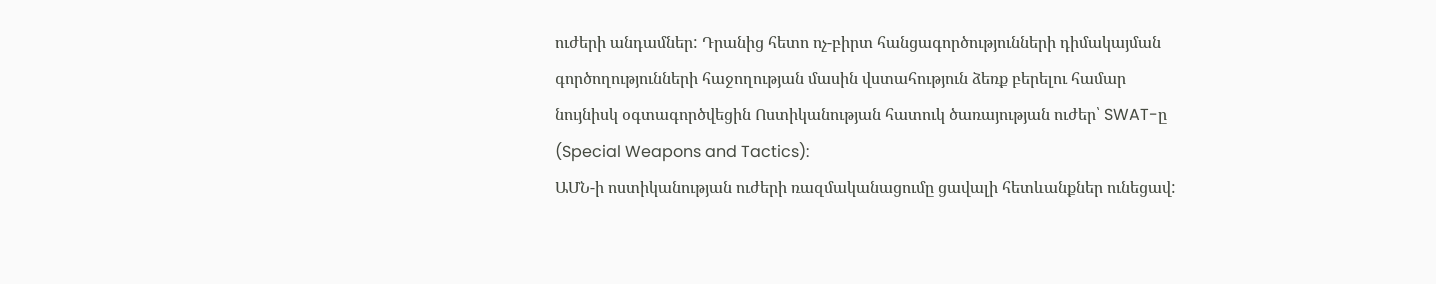ուժերի անդամներ: Դրանից հետո ոչ-բիրտ հանցագործությունների դիմակայման գործողությունների հաջողության մասին վստահություն ձեռք բերելու համար նույնիսկ օգտագործվեցին Ոստիկանության հատուկ ծառայության ուժեր՝ SWAT-ը (Special Weapons and Tactics):
ԱՄՆ-ի ոստիկանության ուժերի ռազմականացումը ցավալի հետևանքներ ունեցավ: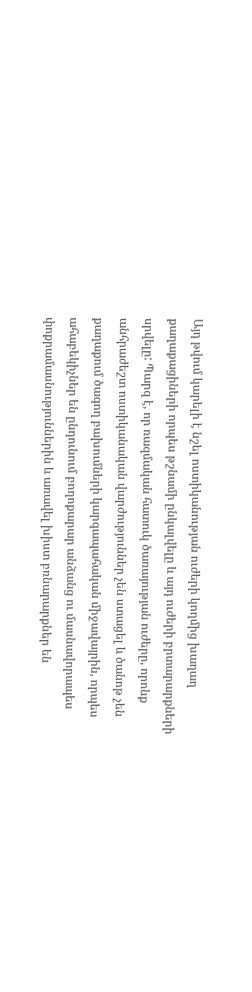Այդ թվում կարելի է նշել ոստիկանության ուժերի կողմից խաղաղ քաղաքացիների որպես թշնամի ընկալվելը և այդ ուժերի բրտարարքների սրվելը: Պարզ է, որ ռազմական հատուկ ծառայության ուժերը, որոնք անհրաժեշտ ոստիկանական վարժություններ չեն ստացել և ծանոթ չեն քաղաքում ծագող բախումների կարգապահական միջավայրին, որպես ահաբեկիչներ են ընդունում բողոքարար անձանց ու մասնավորապես փոքրամասնություններին և առավել խիստ բռնարարքներ են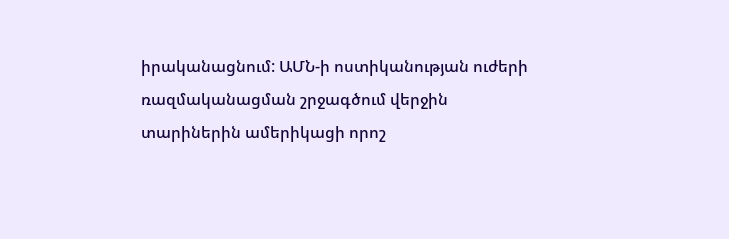իրականացնում: ԱՄՆ-ի ոստիկանության ուժերի ռազմականացման շրջագծում վերջին տարիներին ամերիկացի որոշ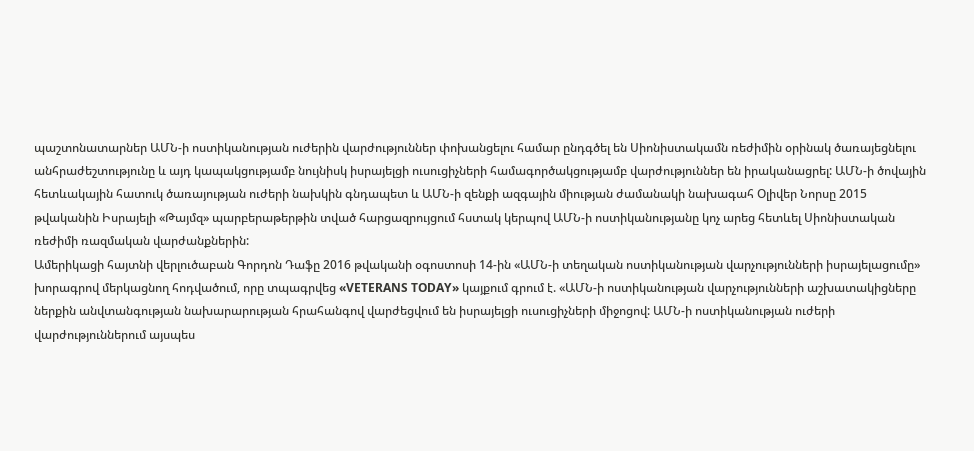պաշտոնատարներ ԱՄՆ-ի ոստիկանության ուժերին վարժություններ փոխանցելու համար ընդգծել են Սիոնիստակամն ռեժիմին օրինակ ծառայեցնելու անհրաժեշտությունը և այդ կապակցությամբ նույնիսկ իսրայելցի ուսուցիչների համագործակցությամբ վարժություններ են իրականացրել: ԱՄՆ-ի ծովային հետևակային հատուկ ծառայության ուժերի նախկին գնդապետ և ԱՄՆ-ի զենքի ազգային միության ժամանակի նախագահ Օլիվեր Նորսը 2015 թվականին Իսրայելի «Թայմզ» պարբերաթերթին տված հարցազրույցում հստակ կերպով ԱՄՆ-ի ոստիկանությանը կոչ արեց հետևել Սիոնիստական ռեժիմի ռազմական վարժանքներին:
Ամերիկացի հայտնի վերլուծաբան Գորդոն Դաֆը 2016 թվականի օգոստոսի 14-ին «ԱՄՆ-ի տեղական ոստիկանության վարչությունների իսրայելացումը» խորագրով մերկացնող հոդվածում, որը տպագրվեց «VETERANS TODAY» կայքում գրում է. «ԱՄՆ-ի ոստիկանության վարչությունների աշխատակիցները ներքին անվտանգության նախարարության հրահանգով վարժեցվում են իսրայելցի ուսուցիչների միջոցով: ԱՄՆ-ի ոստիկանության ուժերի վարժություններում այսպես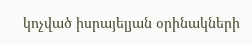կոչված իսրայելյան օրինակների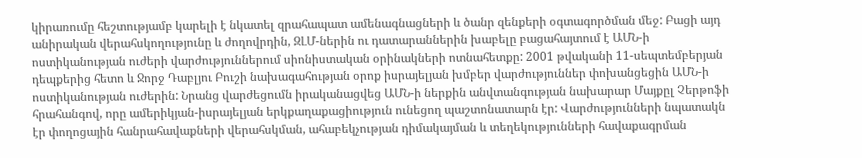կիրառումը հեշտությամբ կարելի է նկատել զրահապատ ամենագնացների և ծանր զենքերի օգտագործման մեջ: Բացի այդ անիրական վերահսկողությունը և ժողովրդին, ԶԼՄ-ներին ու դատարաններին խաբելը բացահայտում է ԱՄՆ-ի ոստիկանության ուժերի վարժություններում սիոնիստական օրինակների ոտնահետքը: 2001 թվականի 11-սեպտեմբերյան դեպքերից հետո և Ջորջ Դաբլյու Բուշի նախագահության օրոք իսրայելյան խմբեր վարժություններ փոխանցեցին ԱՄՆ-ի ոստիկանության ուժերին: Նրանց վարժեցումն իրականացվեց ԱՄՆ-ի ներքին անվտանգության նախարար Մայքըլ Չերթոֆի հրահանգով, որը ամերիկյան-իսրայելյան երկքաղաքացիություն ունեցող պաշտոնատարն էր: Վարժությունների նպատակն էր փողոցային հանրահավաքների վերահսկման, ահաբեկչության դիմակայման և տեղեկությունների հավաքագրման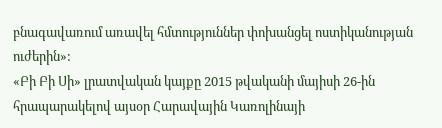բնագավառում առավել հմտություններ փոխանցել ոստիկանության ուժերին»:
«Բի Բի Սի» լրատվական կայքը 2015 թվականի մայիսի 26-ին հրապարակելով այսօր Հարավային Կառոլինայի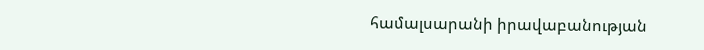համալսարանի իրավաբանության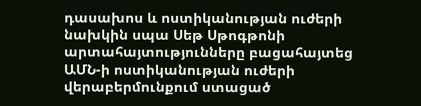դասախոս և ոստիկանության ուժերի նախկին սպա Սեթ Սթոգթոնի արտահայտությունները բացահայտեց ԱՄՆ-ի ոստիկանության ուժերի վերաբերմունքում ստացած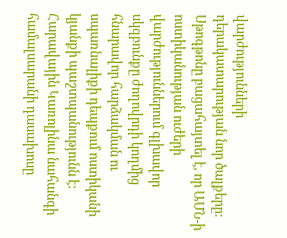վարժությունների դերակատարության նոր ծալքերը: Սթոգթոնը բացահայտել է, որ ԱՄՆ-ի ոստիկանության ուժերի վարժություններում գլխավոր սկզբունքը ժողովրդի կողմից հնարավոր հարձակման ու սպառնալիքի դեպքում ոստիկանի կյանքի պաշտպանությունն է: Հարավային Կառոլինա նահանգի համալսարանի դասախոսը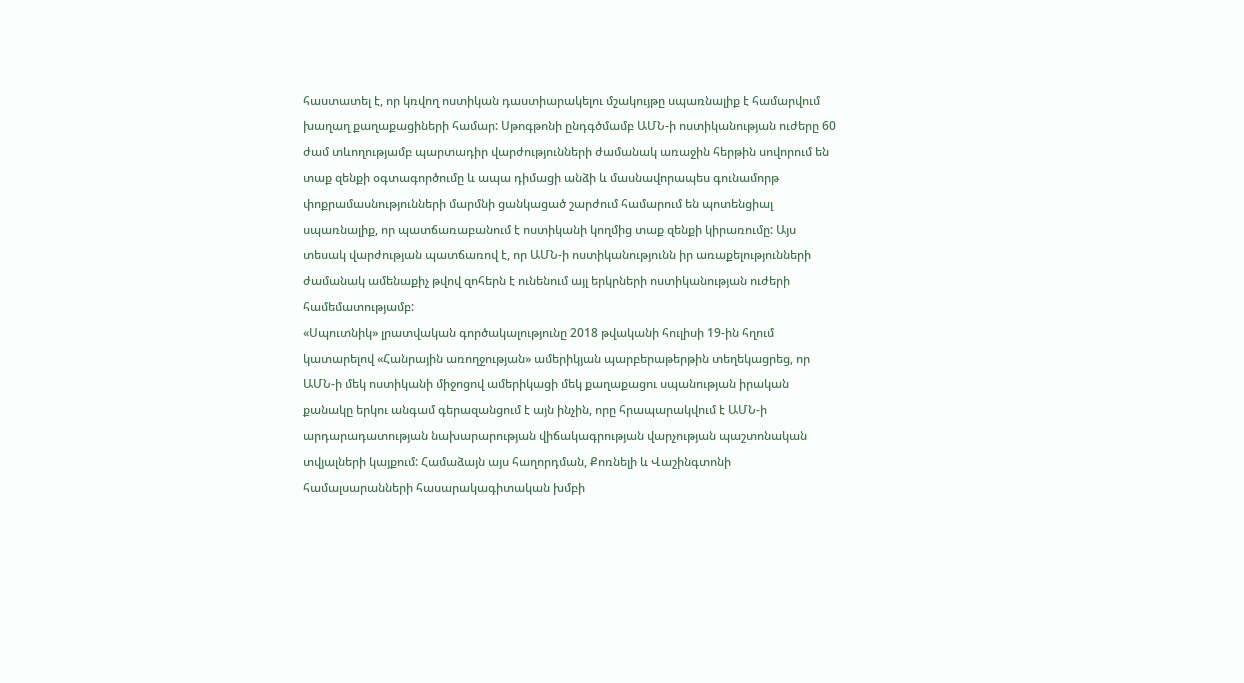հաստատել է, որ կռվող ոստիկան դաստիարակելու մշակույթը սպառնալիք է համարվում խաղաղ քաղաքացիների համար: Սթոգթոնի ընդգծմամբ ԱՄՆ-ի ոստիկանության ուժերը 60 ժամ տևողությամբ պարտադիր վարժությունների ժամանակ առաջին հերթին սովորում են տաք զենքի օգտագործումը և ապա դիմացի անձի և մասնավորապես գունամորթ փոքրամասնությունների մարմնի ցանկացած շարժում համարում են պոտենցիալ սպառնալիք, որ պատճառաբանում է ոստիկանի կողմից տաք զենքի կիրառումը: Այս տեսակ վարժության պատճառով է, որ ԱՄՆ-ի ոստիկանությունն իր առաքելությունների ժամանակ ամենաքիչ թվով զոհերն է ունենում այլ երկրների ոստիկանության ուժերի համեմատությամբ:
«Սպուտնիկ» լրատվական գործակալությունը 2018 թվականի հուլիսի 19-ին հղում կատարելով «Հանրային առողջության» ամերիկյան պարբերաթերթին տեղեկացրեց, որ ԱՄՆ-ի մեկ ոստիկանի միջոցով ամերիկացի մեկ քաղաքացու սպանության իրական քանակը երկու անգամ գերազանցում է այն ինչին, որը հրապարակվում է ԱՄՆ-ի արդարադատության նախարարության վիճակագրության վարչության պաշտոնական տվյալների կայքում: Համաձայն այս հաղորդման, Քոռնելի և Վաշինգտոնի համալսարանների հասարակագիտական խմբի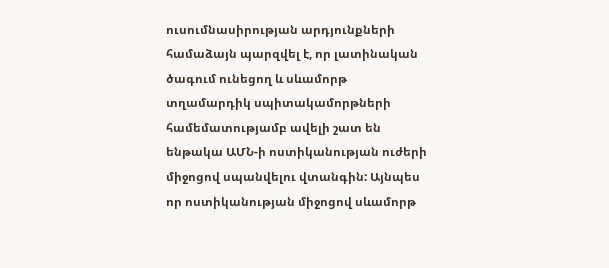ուսումնասիրության արդյունքների համաձայն պարզվել է, որ լատինական ծագում ունեցող և սևամորթ տղամարդիկ սպիտակամորթների համեմատությամբ ավելի շատ են ենթակա ԱՄՆ-ի ոստիկանության ուժերի միջոցով սպանվելու վտանգին: Այնպես որ ոստիկանության միջոցով սևամորթ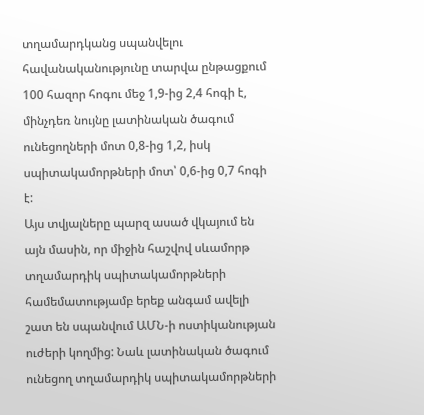տղամարդկանց սպանվելու հավանականությունը տարվա ընթացքում 100 հազոր հոգու մեջ 1,9-ից 2,4 հոգի է, մինչդեռ նույնը լատինական ծագում ունեցողների մոտ 0,8-ից 1,2, իսկ սպիտակամորթների մոտ՝ 0,6-ից 0,7 հոգի է:
Այս տվյալները պարզ ասած վկայում են այն մասին, որ միջին հաշվով սևամորթ տղամարդիկ սպիտակամորթների համեմատությամբ երեք անգամ ավելի շատ են սպանվում ԱՄՆ-ի ոստիկանության ուժերի կողմից: Նաև լատինական ծագում ունեցող տղամարդիկ սպիտակամորթների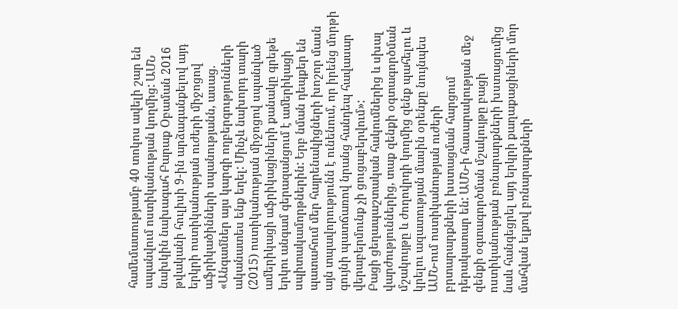համեմատությամբ 40 տոկոս ավելի շար են սպանվում ոստիկանության կողմից: ԱՄՆ նախկին նախագահ Բարաք Օբաման 2016 թվականի հուլիսի 9-ին արձագանքելով այդ երկրի ոստիկանության ուժերի միջոցով աֆրիկածինների սպանությանն, ասաց. «Անգամներ այս կարգի ողբերգությունների ականատես ենք եղել: Մինչև նախորդ տարի (2015) ոստիկանության միջոցով սպանված ամերիկացի աֆրիկացիների քանակը գրեթե երկու անգամ գերազանցում է ամերիկացի սպիտակամորթներին: Երբ նման դեպքեր են պատահում մեր հայրենակիցների խոշոր մասն այն տպավորությունն է ունենում, որ իրենց մորթի գույնի պատճառով նրանց հանդեպ հավասար վերաբերմունք չի ցուցաբերվում»:
Բացի ցեղապաշտական հակումներից և սխալ վարժություններից, տաք զենքի օգտագործման մշակույթը և ժողովրդի կողմից զենք պահելու և կրելու ազատության մասին օրենքը նույնպես ԱՄՆ-ում ոստիկանության ուժերի բրտարարքների խստացման հարցում դերակատար են: ԱՄՆ-ի հասարակության մեջ զենքի օգտագործման մշակույթը բացի ոստիկանության բռնարարքների խստացումից նաև հանգեցրել այդ երկրի քաղաքացիների մոր մահվան ելքով բռնարարքների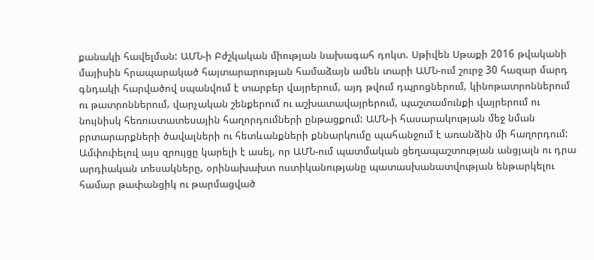քանակի հավելման: ԱՄՆ-ի Բժշկական միության նախագահ դոկտ. Սթիվեն Սթաքի 2016 թվականի մայիսին հրապարակած հայտարարության համաձայն ամեն տարի ԱՄՆ-ում շուրջ 30 հազար մարդ գնդակի հարվածով սպանվում է տարբեր վայրերում, այդ թվում դպրոցներում, կինոթատրոններում ու թատրոններում, վարչական շենքերում ու աշխատավայրերում, պաշտամունքի վայրերում ու նույնիսկ հեռուստատեսային հաղորդումների ընթացքում: ԱՄՆ-ի հասարակության մեջ նման բրտարարքների ծավալների ու հետևանքների քննարկումը պահանջում է առանձին մի հաղորդում:
Ամփոփելով այս զրույցը կարելի է ասել, որ ԱՄՆ-ում պատմական ցեղապաշտության անցյալն ու դրա արդիական տեսակները, օրինախախտ ոստիկանությանը պատասխանատվության ենթարկելու համար թափանցիկ ու թարմացված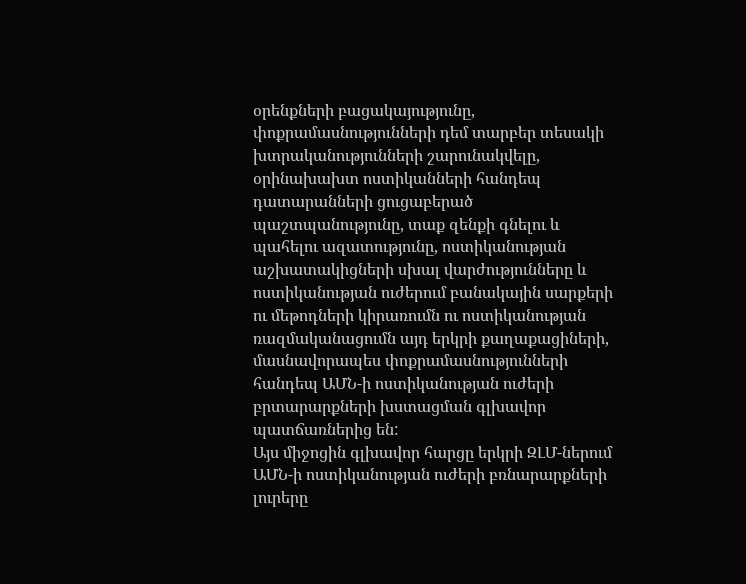օրենքների բացակայությունը, փոքրամասնությունների դեմ տարբեր տեսակի խտրականությունների շարունակվելը, օրինախախտ ոստիկանների հանդեպ դատարանների ցուցաբերած պաշտպանությունը, տաք զենքի գնելու և պահելու ազատությունը, ոստիկանության աշխատակիցների սխալ վարժությունները և ոստիկանության ուժերում բանակային սարքերի ու մեթոդների կիրառումն ու ոստիկանության ռազմականացումն այդ երկրի քաղաքացիների, մասնավորապես փոքրամասնությունների հանդեպ ԱՄՆ-ի ոստիկանության ուժերի բրտարարքների խստացման գլխավոր պատճառներից են:
Այս միջոցին գլխավոր հարցը երկրի ԶԼՄ-ներում ԱՄՆ-ի ոստիկանության ուժերի բռնարարքների լուրերը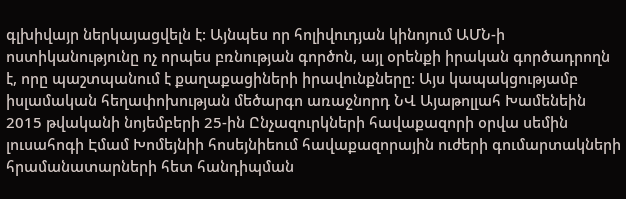գլխիվայր ներկայացվելն է: Այնպես որ հոլիվուդյան կինոյում ԱՄՆ-ի ոստիկանությունը ոչ որպես բռնության գործոն, այլ օրենքի իրական գործադրողն է, որը պաշտպանում է քաղաքացիների իրավունքները: Այս կապակցությամբ իսլամական հեղափոխության մեծարգո առաջնորդ ՆՎ Այաթոլլահ Խամենեին 2015 թվականի նոյեմբերի 25-ին Ընչազուրկների հավաքազորի օրվա սեմին լուսահոգի Էմամ Խոմեյնիի հոսեյնիեում հավաքազորային ուժերի գումարտակների հրամանատարների հետ հանդիպման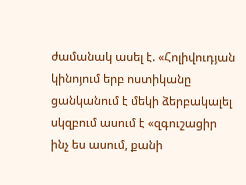ժամանակ ասել է. «Հոլիվուդյան կինոյում երբ ոստիկանը ցանկանում է մեկի ձերբակալել սկզբում ասում է «զգուշացիր ինչ ես ասում, քանի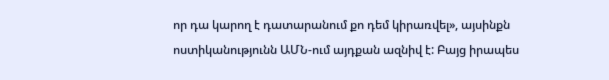որ դա կարող է դատարանում քո դեմ կիրառվել», այսինքն ոստիկանությունն ԱՄՆ-ում այդքան ազնիվ է: Բայց իրապես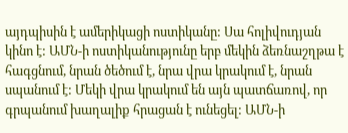այդպիսին է ամերիկացի ոստիկանը: Սա հոլիվուդյան կինո է: ԱՄՆ-ի ոստիկանությունը երբ մեկին ձեռնաշղթա է հագցնում, նրան ծեծում է, նրա վրա կրակում է, նրան սպանում է: Մեկի վրա կրակում են այն պատճառով, որ գրպանում խաղալիք հրացան է ունեցել: ԱՄՆ-ի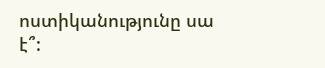ոստիկանությունը սա է՞: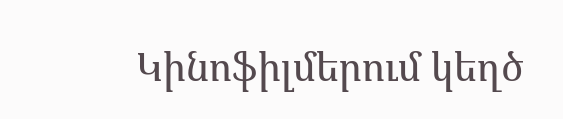Կինոֆիլմերում կեղծ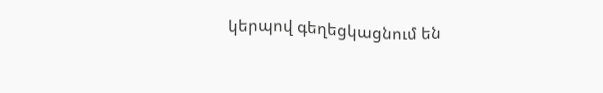կերպով գեղեցկացնում են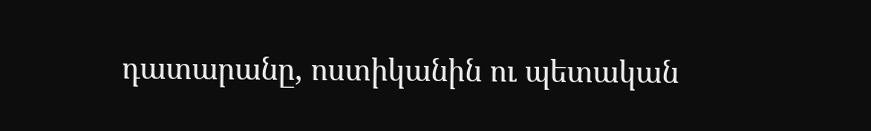դատարանը, ոստիկանին ու պետական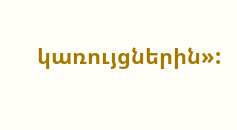կառույցներին»: